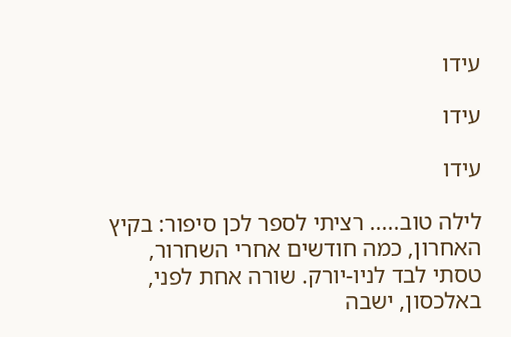עידו

עידו

עידו

לילה טוב..... רציתי לספר לכן סיפור: בקיץ האחרון, כמה חודשים אחרי השחרור, טסתי לבד לניו-יורק. שורה אחת לפני, באלכסון, ישבה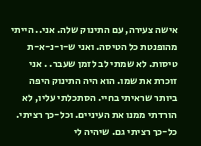אישה צעירה, עם התינוק שלה. אני.. הייתי מהופנטת כל הטיסה. ואני ש-ו-נ-א-ת טיסות. לא שמתי לב לזמן שעבר. . אני זוכרת את שמו. הוא היה התינוק היפה ביותר שראיתי בחיי. הסתכלתי עליו, לא הורדתי ממנו את העיניים. וכל-כך רציתי. כל-כך רציתי גם. שיהיה לי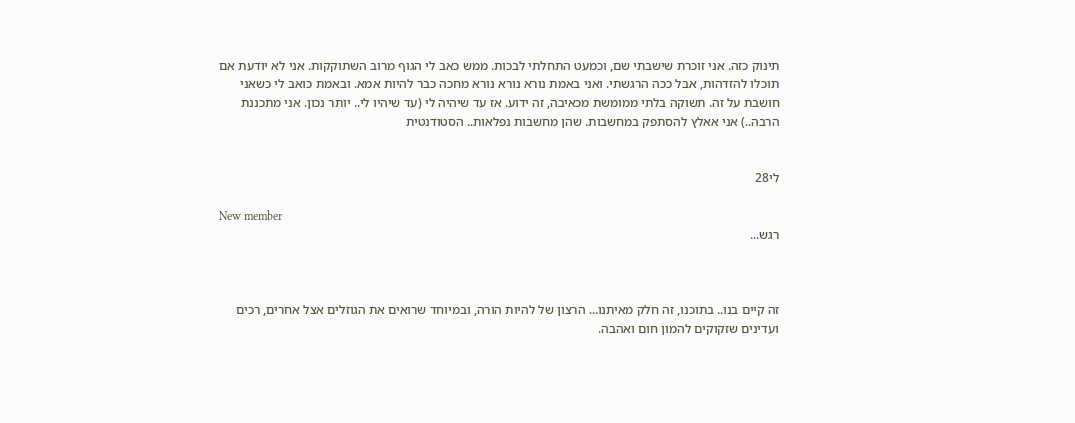תינוק כזה. אני זוכרת שישבתי שם, וכמעט התחלתי לבכות. ממש כאב לי הגוף מרוב השתוקקות. אני לא יודעת אם תוכלו להזדהות, אבל ככה הרגשתי. ואני באמת נורא נורא נורא מחכה כבר להיות אמא. ובאמת כואב לי כשאני חושבת על זה. תשוקה בלתי ממומשת מכאיבה, זה ידוע. אז עד שיהיה לי (עד שיהיו לי.. יותר נכון. אני מתכננת הרבה..) אני אאלץ להסתפק במחשבות. שהן מחשבות נפלאות.. הסטודנטית


לי28

New member
רגש...



זה קיים בנו.. בתוכנו, זה חלק מאיתנו... הרצון של להיות הורה, ובמיוחד שרואים את הגוזלים אצל אחרים, רכים ועדינים שזקוקים להמון חום ואהבה.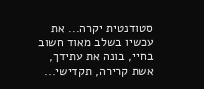סטודנטית יקרה... את עכשיו בשלב מאוד חשוב בחיי, בונה את עתידך, אשת קרירה, תקדישי...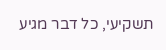תשקיעי, כל דבר מגיע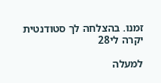זמנו. בהצלחה לך סטודנטית יקרה לי28

למעלה